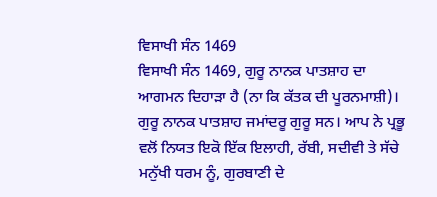ਵਿਸਾਖੀ ਸੰਨ 1469
ਵਿਸਾਖੀ ਸੰਨ 1469, ਗੁਰੂ ਨਾਨਕ ਪਾਤਸ਼ਾਹ ਦਾ ਆਗਮਨ ਦਿਹਾੜਾ ਹੈ (ਨਾ ਕਿ ਕੱਤਕ ਦੀ ਪੂਰਨਮਾਸ਼ੀ)। ਗੁਰੂ ਨਾਨਕ ਪਾਤਸ਼ਾਹ ਜਮਾਂਦਰੂ ਗੁਰੂ ਸਨ। ਆਪ ਨੇ ਪ੍ਰਭੂ ਵਲੋਂ ਨਿਯਤ ਇਕੋ ਇੱਕ ਇਲਾਹੀ, ਰੱਬੀ, ਸਦੀਵੀ ਤੇ ਸੱਚੇ ਮਨੁੱਖੀ ਧਰਮ ਨੂੰ, ਗੁਰਬਾਣੀ ਦੇ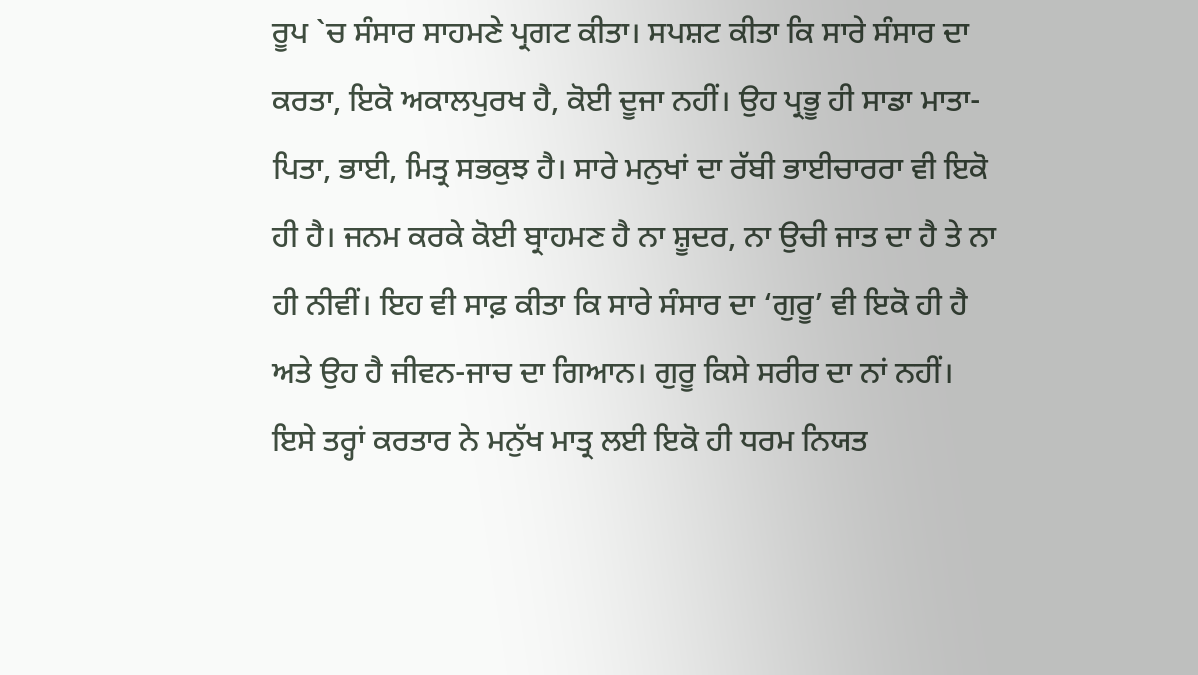ਰੂਪ `ਚ ਸੰਸਾਰ ਸਾਹਮਣੇ ਪ੍ਰਗਟ ਕੀਤਾ। ਸਪਸ਼ਟ ਕੀਤਾ ਕਿ ਸਾਰੇ ਸੰਸਾਰ ਦਾ ਕਰਤਾ, ਇਕੋ ਅਕਾਲਪੁਰਖ ਹੈ, ਕੋਈ ਦੂਜਾ ਨਹੀਂ। ਉਹ ਪ੍ਰਭੂ ਹੀ ਸਾਡਾ ਮਾਤਾ-ਪਿਤਾ, ਭਾਈ, ਮਿਤ੍ਰ ਸਭਕੁਝ ਹੈ। ਸਾਰੇ ਮਨੁਖਾਂ ਦਾ ਰੱਬੀ ਭਾਈਚਾਰਰਾ ਵੀ ਇਕੋ ਹੀ ਹੈ। ਜਨਮ ਕਰਕੇ ਕੋਈ ਬ੍ਰਾਹਮਣ ਹੈ ਨਾ ਸ਼ੂਦਰ, ਨਾ ਉਚੀ ਜਾਤ ਦਾ ਹੈ ਤੇ ਨਾ ਹੀ ਨੀਵੀਂ। ਇਹ ਵੀ ਸਾਫ਼ ਕੀਤਾ ਕਿ ਸਾਰੇ ਸੰਸਾਰ ਦਾ ‘ਗੁਰੂ’ ਵੀ ਇਕੋ ਹੀ ਹੈ ਅਤੇ ਉਹ ਹੈ ਜੀਵਨ-ਜਾਚ ਦਾ ਗਿਆਨ। ਗੁਰੂ ਕਿਸੇ ਸਰੀਰ ਦਾ ਨਾਂ ਨਹੀਂ। ਇਸੇ ਤਰ੍ਹਾਂ ਕਰਤਾਰ ਨੇ ਮਨੁੱਖ ਮਾਤ੍ਰ ਲਈ ਇਕੋ ਹੀ ਧਰਮ ਨਿਯਤ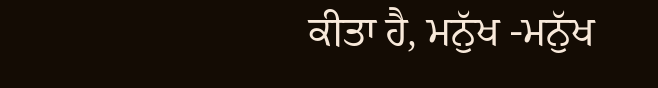ਕੀਤਾ ਹੈ, ਮਨੁੱਖ -ਮਨੁੱਖ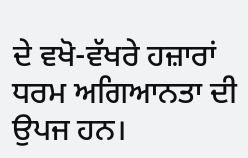ਦੇ ਵਖੋ-ਵੱਖਰੇ ਹਜ਼ਾਰਾਂ ਧਰਮ ਅਗਿਆਨਤਾ ਦੀ ਉਪਜ ਹਨ।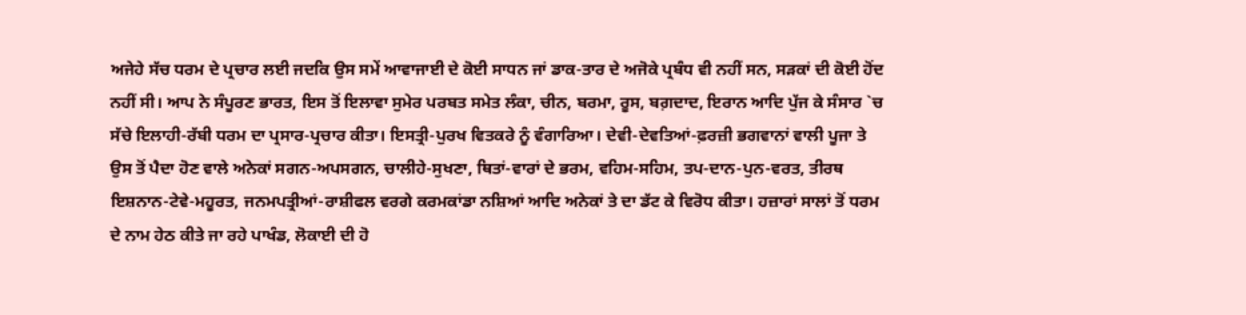ਅਜੇਹੇ ਸੱਚ ਧਰਮ ਦੇ ਪ੍ਰਚਾਰ ਲਈ ਜਦਕਿ ਉਸ ਸਮੇਂ ਆਵਾਜਾਈ ਦੇ ਕੋਈ ਸਾਧਨ ਜਾਂ ਡਾਕ-ਤਾਰ ਦੇ ਅਜੋਕੇ ਪ੍ਰਬੰਧ ਵੀ ਨਹੀਂ ਸਨ, ਸੜਕਾਂ ਦੀ ਕੋਈ ਹੋਂਦ ਨਹੀਂ ਸੀ। ਆਪ ਨੇ ਸੰਪੂਰਣ ਭਾਰਤ, ਇਸ ਤੋਂ ਇਲਾਵਾ ਸੁਮੇਰ ਪਰਬਤ ਸਮੇਤ ਲੰਕਾ, ਚੀਨ, ਬਰਮਾ, ਰੂਸ, ਬਗ਼ਦਾਦ, ਇਰਾਨ ਆਦਿ ਪੁੱਜ ਕੇ ਸੰਸਾਰ `ਚ ਸੱਚੇ ਇਲਾਹੀ-ਰੱਬੀ ਧਰਮ ਦਾ ਪ੍ਰਸਾਰ-ਪ੍ਰਚਾਰ ਕੀਤਾ। ਇਸਤ੍ਰੀ-ਪੁਰਖ ਵਿਤਕਰੇ ਨੂੰ ਵੰਗਾਰਿਆ। ਦੇਵੀ-ਦੇਵਤਿਆਂ-ਫ਼ਰਜ਼ੀ ਭਗਵਾਨਾਂ ਵਾਲੀ ਪੂਜਾ ਤੇ ਉਸ ਤੋਂ ਪੈਦਾ ਹੋਣ ਵਾਲੇ ਅਨੇਕਾਂ ਸਗਨ-ਅਪਸਗਨ, ਚਾਲੀਹੇ-ਸੁਖਣਾ, ਥਿਤਾਂ-ਵਾਰਾਂ ਦੇ ਭਰਮ, ਵਹਿਮ-ਸਹਿਮ, ਤਪ-ਦਾਨ-ਪੁਨ-ਵਰਤ, ਤੀਰਥ ਇਸ਼ਨਾਨ-ਟੇਵੇ-ਮਹੂਰਤ, ਜਨਮਪਤ੍ਰੀਆਂ-ਰਾਸ਼ੀਫਲ ਵਰਗੇ ਕਰਮਕਾਂਡਾ ਨਸ਼ਿਆਂ ਆਦਿ ਅਨੇਕਾਂ ਤੇ ਦਾ ਡੱਟ ਕੇ ਵਿਰੋਧ ਕੀਤਾ। ਹਜ਼ਾਰਾਂ ਸਾਲਾਂ ਤੋਂ ਧਰਮ ਦੇ ਨਾਮ ਹੇਠ ਕੀਤੇ ਜਾ ਰਹੇ ਪਾਖੰਡ, ਲੋਕਾਈ ਦੀ ਹੋ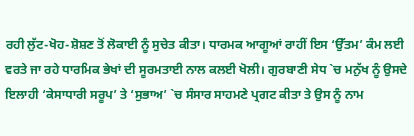ਰਹੀ ਲੁੱਟ-ਖੋਹ-ਸ਼ੋਸ਼ਣ ਤੋਂ ਲੋਕਾਈ ਨੂੰ ਸੁਚੇਤ ਕੀਤਾ। ਧਾਰਮਕ ਆਗੂਆਂ ਰਾਹੀਂ ਇਸ ‘ਉੱਤਮ’ ਕੰਮ ਲਈ ਵਰਤੇ ਜਾ ਰਹੇ ਧਾਰਮਿਕ ਭੇਖਾਂ ਦੀ ਸੂਰਮਤਾਈ ਨਾਲ ਕਲਈ ਖੋਲੀ। ਗੁਰਬਾਣੀ ਸੇਧ `ਚ ਮਨੁੱਖ ਨੂੰ ਉਸਦੇ ਇਲਾਹੀ ‘ਕੇਸਾਧਾਰੀ ਸਰੂਪ’ ਤੇ ‘ਸੁਭਾਅ’ `ਚ ਸੰਸਾਰ ਸਾਹਮਣੇ ਪ੍ਰਗਟ ਕੀਤਾ ਤੇ ਉਸ ਨੂੰ ਨਾਮ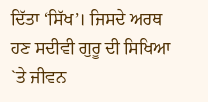ਦਿੱਤਾ ‘ਸਿੱਖ’। ਜਿਸਦੇ ਅਰਥ ਹਣ ਸਦੀਵੀ ਗੁਰੂ ਦੀ ਸਿਖਿਆ `ਤੇ ਜੀਵਨ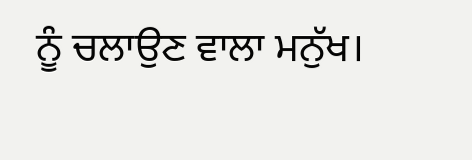ਨੂੰ ਚਲਾਉਣ ਵਾਲਾ ਮਨੁੱਖ।